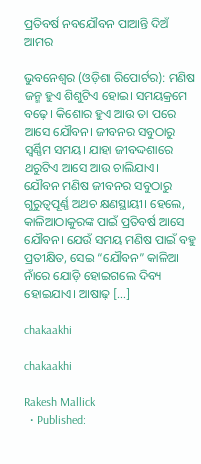ପ୍ରତିବର୍ଷ ନବଯୌବନ ପାଆନ୍ତି ଦିଅଁ ଆମର

ଭୁବନେଶ୍ୱର (ଓଡ଼ିଶା ରିପୋର୍ଟର): ମଣିଷ ଜନ୍ମ ହୁଏ ଶିଶୁଟିଏ ହୋଇ। ସମୟକ୍ରମେ ବଢ଼େ। କିଶୋର ହୁଏ ଆଉ ତା ପରେ ଆସେ ଯୌବନ। ଜୀବନର ସବୁଠାରୁ ସ୍ୱର୍ଣ୍ଣିମ ସମୟ। ଯାହା ଜୀବଦ୍ଦଶାରେ ଥରୁଟିଏ ଆସେ ଆଉ ଚାଲିଯାଏ। ଯୌବନ ମଣିଷ ଜୀବନର ସବୁଠାରୁ ଗୁରୁତ୍ୱପୂର୍ଣ୍ଣ ଅଥଚ କ୍ଷଣସ୍ଥାୟୀ। ହେଲେ, କାଳିଆଠାକୁରଙ୍କ ପାଇଁ ପ୍ରତିବର୍ଷ ଆସେ ଯୌବନ। ଯେଉଁ ସମୟ ମଣିଷ ପାଇଁ ବହୁ ପ୍ରତୀକ୍ଷିତ, ସେଇ “ଯୌବନ” କାଳିଆ ନାଁରେ ଯୋଡ଼ି ହୋଇଗଲେ ଦିବ୍ୟ ହୋଇଯାଏ। ଆଷାଢ଼ […]

chakaakhi

chakaakhi

Rakesh Mallick
  • Published: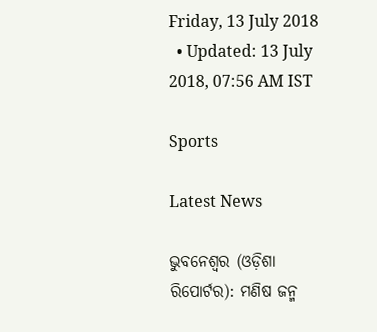Friday, 13 July 2018
  • Updated: 13 July 2018, 07:56 AM IST

Sports

Latest News

ଭୁବନେଶ୍ୱର (ଓଡ଼ିଶା ରିପୋର୍ଟର): ମଣିଷ ଜନ୍ମ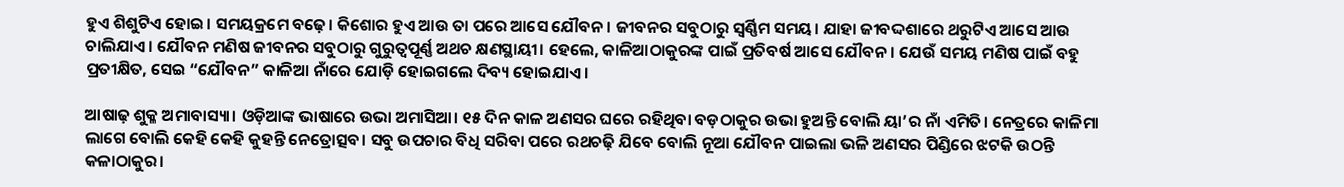ହୁଏ ଶିଶୁଟିଏ ହୋଇ। ସମୟକ୍ରମେ ବଢ଼େ। କିଶୋର ହୁଏ ଆଉ ତା ପରେ ଆସେ ଯୌବନ। ଜୀବନର ସବୁଠାରୁ ସ୍ୱର୍ଣ୍ଣିମ ସମୟ। ଯାହା ଜୀବଦ୍ଦଶାରେ ଥରୁଟିଏ ଆସେ ଆଉ ଚାଲିଯାଏ। ଯୌବନ ମଣିଷ ଜୀବନର ସବୁଠାରୁ ଗୁରୁତ୍ୱପୂର୍ଣ୍ଣ ଅଥଚ କ୍ଷଣସ୍ଥାୟୀ। ହେଲେ, କାଳିଆଠାକୁରଙ୍କ ପାଇଁ ପ୍ରତିବର୍ଷ ଆସେ ଯୌବନ। ଯେଉଁ ସମୟ ମଣିଷ ପାଇଁ ବହୁ ପ୍ରତୀକ୍ଷିତ, ସେଇ “ଯୌବନ” କାଳିଆ ନାଁରେ ଯୋଡ଼ି ହୋଇଗଲେ ଦିବ୍ୟ ହୋଇଯାଏ।

ଆଷାଢ଼ ଶୁକ୍ଳ ଅମାବାସ୍ୟା। ଓଡ଼ିଆଙ୍କ ଭାଷାରେ ଉଭା ଅମାସିଆ। ୧୫ ଦିନ କାଳ ଅଣସର ଘରେ ରହିଥିବା ବଡ଼ଠାକୁର ଉଭା ହୁଅନ୍ତି ବୋଲି ୟା’ର ନାଁ ଏମିତି। ନେତ୍ରରେ କାଳିମା ଲାଗେ ବୋଲି କେହି କେହି କୁହନ୍ତି ନେତ୍ରୋତ୍ସବ। ସବୁ ଉପଚାର ବିଧି ସରିବା ପରେ ରଥଚଢ଼ି ଯିବେ ବୋଲି ନୂଆ ଯୌବନ ପାଇଲା ଭଳି ଅଣସର ପିଣ୍ଡିରେ ଝଟକି ଉଠନ୍ତି କଳାଠାକୁର।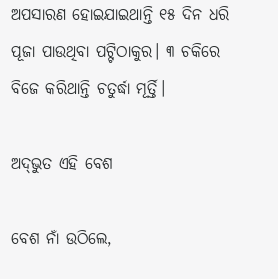ଅପସାରଣ ହୋଇଯାଇଥାନ୍ତି ୧୫ ଦିନ ଧରି ପୂଜା ପାଉଥିବା ପଟ୍ଟିଠାକୁର। ୩ ଚକିରେ ବିଜେ କରିଥାନ୍ତି ଚତୁର୍ଦ୍ଧା ମୂର୍ତ୍ତି।

ଅଦ୍‌ଭୁତ ଏହି ବେଶ

ବେଶ ନାଁ ଉଠିଲେ,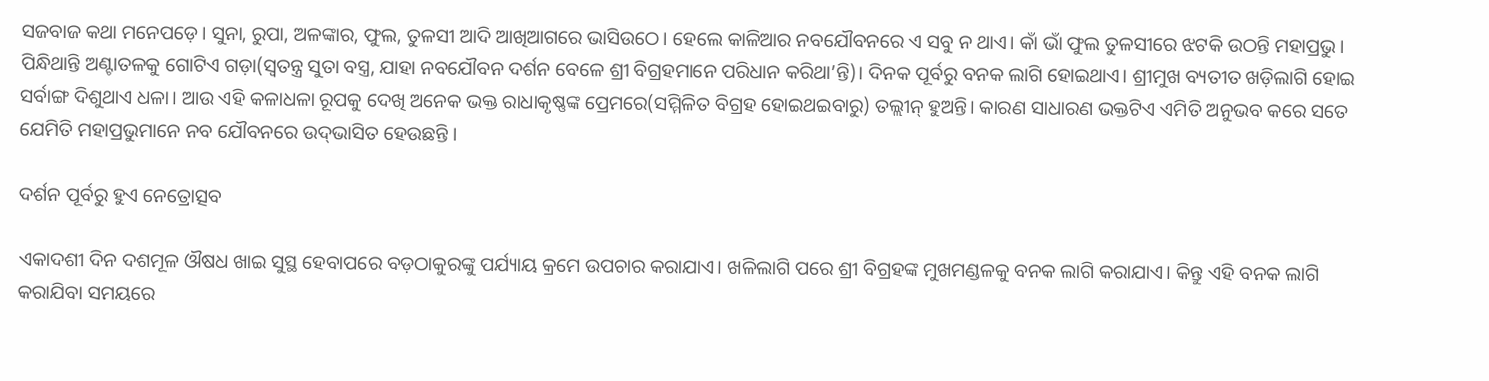ସଜବାଜ କଥା ମନେପଡ଼େ। ସୁନା, ରୁପା, ଅଳଙ୍କାର, ଫୁଲ, ତୁଳସୀ ଆଦି ଆଖିଆଗରେ ଭାସିଉଠେ। ହେଲେ କାଳିଆର ନବଯୌବନରେ ଏ ସବୁ ନ ଥାଏ। କାଁ ଭାଁ ଫୁଲ ତୁଳସୀରେ ଝଟକି ଉଠନ୍ତି ମହାପ୍ରଭୁ। ପିନ୍ଧିଥାନ୍ତି ଅଣ୍ଟାତଳକୁ ଗୋଟିଏ ଗଡ଼ା(ସ୍ୱତନ୍ତ୍ର ସୁତା ବସ୍ତ୍ର, ଯାହା ନବଯୌବନ ଦର୍ଶନ ବେଳେ ଶ୍ରୀ ବିଗ୍ରହମାନେ ପରିଧାନ କରିଥା’ନ୍ତି)। ଦିନକ ପୂର୍ବରୁ ବନକ ଲାଗି ହୋଇଥାଏ। ଶ୍ରୀମୁଖ ବ୍ୟତୀତ ଖଡ଼ିଲାଗି ହୋଇ ସର୍ବାଙ୍ଗ ଦିଶୁଥାଏ ଧଳା। ଆଉ ଏହି କଳାଧଳା ରୂପକୁ ଦେଖି ଅନେକ ଭକ୍ତ ରାଧାକୃଷ୍ଣଙ୍କ ପ୍ରେମରେ(ସମ୍ମିଳିତ ବିଗ୍ରହ ହୋଇଥଇବାରୁ) ତଲ୍ଲୀନ୍‌ ହୁଅନ୍ତି। କାରଣ ସାଧାରଣ ଭକ୍ତଟିଏ ଏମିତି ଅନୁଭବ କରେ ସତେ ଯେମିତି ମହାପ୍ରଭୁମାନେ ନବ ଯୌବନରେ ଉଦ୍‌ଭାସିତ ହେଉଛନ୍ତି ।

ଦର୍ଶନ ପୂର୍ବରୁ ହୁଏ ନେତ୍ରୋତ୍ସବ

ଏକାଦଶୀ ଦିନ ଦଶମୂଳ ଔଷଧ ଖାଇ ସୁସ୍ଥ ହେବାପରେ ବଡ଼ଠାକୁରଙ୍କୁ ପର୍ଯ୍ୟାୟ କ୍ରମେ ଉପଚାର କରାଯାଏ। ଖଳିଲାଗି ପରେ ଶ୍ରୀ ବିଗ୍ରହଙ୍କ ମୁଖମଣ୍ଡଳକୁ ବନକ ଲାଗି କରାଯାଏ। କିନ୍ତୁ ଏହି ବନକ ଲାଗି କରାଯିବା ସମୟରେ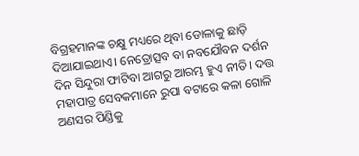ବିଗ୍ରହମାନଙ୍କ ଚକ୍ଷୁ ମଧ୍ୟରେ ଥିବା ଡୋଳାକୁ ଛାଡ଼ି ଦିଆଯାଇଥାଏ। ନେତ୍ରୋତ୍ସବ ବା ନବଯୌବନ ଦର୍ଶନ ଦିନ ସିନ୍ଦୁରା ଫାଟିବା ଆଗରୁ ଆରମ୍ଭ ହୁଏ ନୀତି। ଦତ୍ତ ମହାପାତ୍ର ସେବକମାନେ ରୁପା ବଟାରେ କଳା ଗୋଳି ଅଣସର ପିଣ୍ଡିକୁ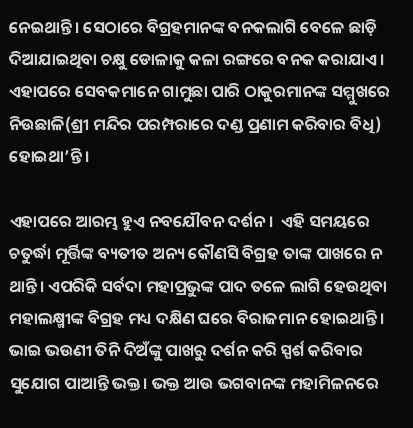ନେଇଥାନ୍ତି। ସେଠାରେ ବିଗ୍ରହମାନଙ୍କ ବନକଲାଗି ବେଳେ ଛାଡ଼ି ଦିଆଯାଇଥିବା ଚକ୍ଷୁ ଡୋଳାକୁ କଳା ରଙ୍ଗରେ ବନକ କରାଯାଏ। ଏହାପରେ ସେବକମାନେ ଗାମୁଛା ପାରି ଠାକୁରମାନଙ୍କ ସମ୍ମୁଖରେ ନିଉଛାଳି(ଶ୍ରୀ ମନ୍ଦିର ପରମ୍ପରାରେ ଦଣ୍ଡ ପ୍ରଣାମ କରିବାର ବିଧି) ହୋଇଥା’ନ୍ତି।

ଏହାପରେ ଆରମ୍ଭ ହୁଏ ନବଯୌବନ ଦର୍ଶନ।  ଏହି ସମୟରେ ଚତୁର୍ଦ୍ଧା ମୂର୍ତ୍ତିଙ୍କ ବ୍ୟତୀତ ଅନ୍ୟ କୌଣସି ବିଗ୍ରହ ତାଙ୍କ ପାଖରେ ନ ଥାନ୍ତି। ଏପରିକି ସର୍ବଦା ମହାପ୍ରଭୁଙ୍କ ପାଦ ତଳେ ଲାଗି ହେଉଥିବା ମହାଲକ୍ଷ୍ମୀଙ୍କ ବିଗ୍ରହ ମଧ୍ୟ ଦକ୍ଷିଣ ଘରେ ବିରାଜମାନ ହୋଇଥାନ୍ତି। ଭାଇ ଭଉଣୀ ତିନି ଦିଅଁଙ୍କୁ ପାଖରୁ ଦର୍ଶନ କରି ସ୍ପର୍ଶ କରିବାର ସୁଯୋଗ ପାଆନ୍ତି ଭକ୍ତ। ଭକ୍ତ ଆଉ ଭଗବାନଙ୍କ ମହାମିଳନରେ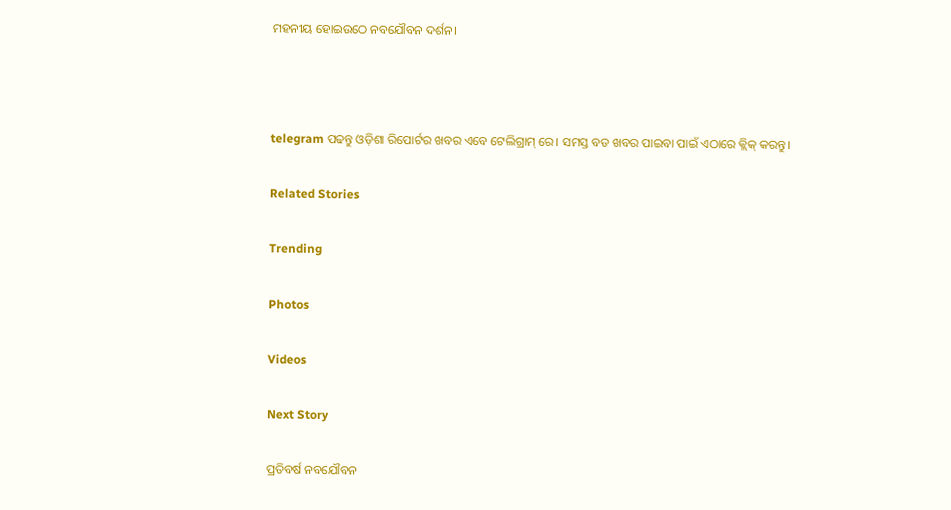ମହନୀୟ ହୋଇଉଠେ ନବଯୌବନ ଦର୍ଶନ।



telegram ପଢନ୍ତୁ ଓଡ଼ିଶା ରିପୋର୍ଟର ଖବର ଏବେ ଟେଲିଗ୍ରାମ୍ ରେ। ସମସ୍ତ ବଡ ଖବର ପାଇବା ପାଇଁ ଏଠାରେ କ୍ଲିକ୍ କରନ୍ତୁ।

Related Stories

Trending

Photos

Videos

Next Story

ପ୍ରତିବର୍ଷ ନବଯୌବନ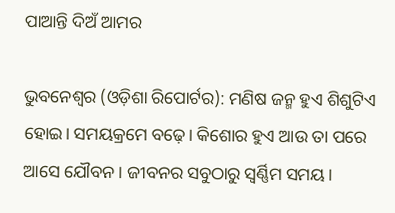ପାଆନ୍ତି ଦିଅଁ ଆମର

ଭୁବନେଶ୍ୱର (ଓଡ଼ିଶା ରିପୋର୍ଟର): ମଣିଷ ଜନ୍ମ ହୁଏ ଶିଶୁଟିଏ ହୋଇ। ସମୟକ୍ରମେ ବଢ଼େ। କିଶୋର ହୁଏ ଆଉ ତା ପରେ ଆସେ ଯୌବନ। ଜୀବନର ସବୁଠାରୁ ସ୍ୱର୍ଣ୍ଣିମ ସମୟ।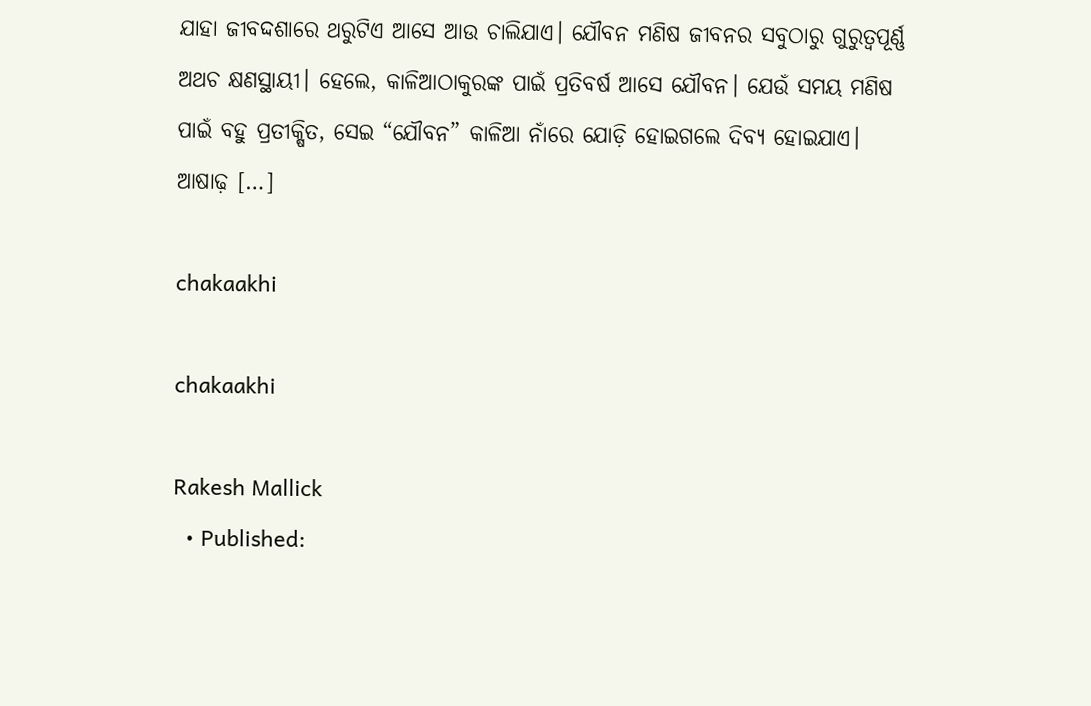ଯାହା ଜୀବଦ୍ଦଶାରେ ଥରୁଟିଏ ଆସେ ଆଉ ଚାଲିଯାଏ। ଯୌବନ ମଣିଷ ଜୀବନର ସବୁଠାରୁ ଗୁରୁତ୍ୱପୂର୍ଣ୍ଣ ଅଥଚ କ୍ଷଣସ୍ଥାୟୀ। ହେଲେ, କାଳିଆଠାକୁରଙ୍କ ପାଇଁ ପ୍ରତିବର୍ଷ ଆସେ ଯୌବନ। ଯେଉଁ ସମୟ ମଣିଷ ପାଇଁ ବହୁ ପ୍ରତୀକ୍ଷିତ, ସେଇ “ଯୌବନ” କାଳିଆ ନାଁରେ ଯୋଡ଼ି ହୋଇଗଲେ ଦିବ୍ୟ ହୋଇଯାଏ। ଆଷାଢ଼ […]

chakaakhi

chakaakhi

Rakesh Mallick
  • Published: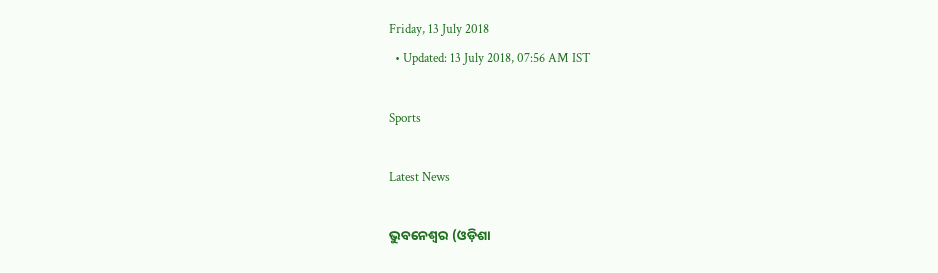Friday, 13 July 2018
  • Updated: 13 July 2018, 07:56 AM IST

Sports

Latest News

ଭୁବନେଶ୍ୱର (ଓଡ଼ିଶା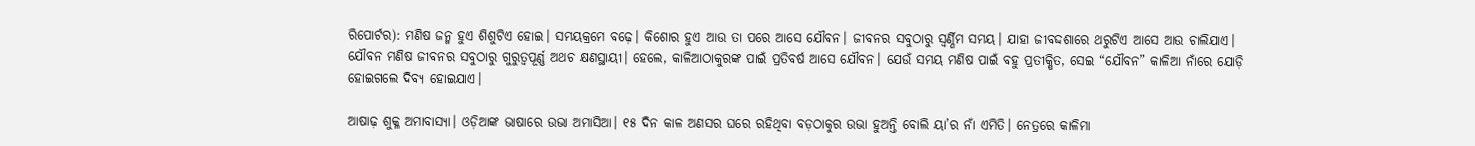ରିପୋର୍ଟର): ମଣିଷ ଜନ୍ମ ହୁଏ ଶିଶୁଟିଏ ହୋଇ। ସମୟକ୍ରମେ ବଢ଼େ। କିଶୋର ହୁଏ ଆଉ ତା ପରେ ଆସେ ଯୌବନ। ଜୀବନର ସବୁଠାରୁ ସ୍ୱର୍ଣ୍ଣିମ ସମୟ। ଯାହା ଜୀବଦ୍ଦଶାରେ ଥରୁଟିଏ ଆସେ ଆଉ ଚାଲିଯାଏ। ଯୌବନ ମଣିଷ ଜୀବନର ସବୁଠାରୁ ଗୁରୁତ୍ୱପୂର୍ଣ୍ଣ ଅଥଚ କ୍ଷଣସ୍ଥାୟୀ। ହେଲେ, କାଳିଆଠାକୁରଙ୍କ ପାଇଁ ପ୍ରତିବର୍ଷ ଆସେ ଯୌବନ। ଯେଉଁ ସମୟ ମଣିଷ ପାଇଁ ବହୁ ପ୍ରତୀକ୍ଷିତ, ସେଇ “ଯୌବନ” କାଳିଆ ନାଁରେ ଯୋଡ଼ି ହୋଇଗଲେ ଦିବ୍ୟ ହୋଇଯାଏ।

ଆଷାଢ଼ ଶୁକ୍ଳ ଅମାବାସ୍ୟା। ଓଡ଼ିଆଙ୍କ ଭାଷାରେ ଉଭା ଅମାସିଆ। ୧୫ ଦିନ କାଳ ଅଣସର ଘରେ ରହିଥିବା ବଡ଼ଠାକୁର ଉଭା ହୁଅନ୍ତି ବୋଲି ୟା’ର ନାଁ ଏମିତି। ନେତ୍ରରେ କାଳିମା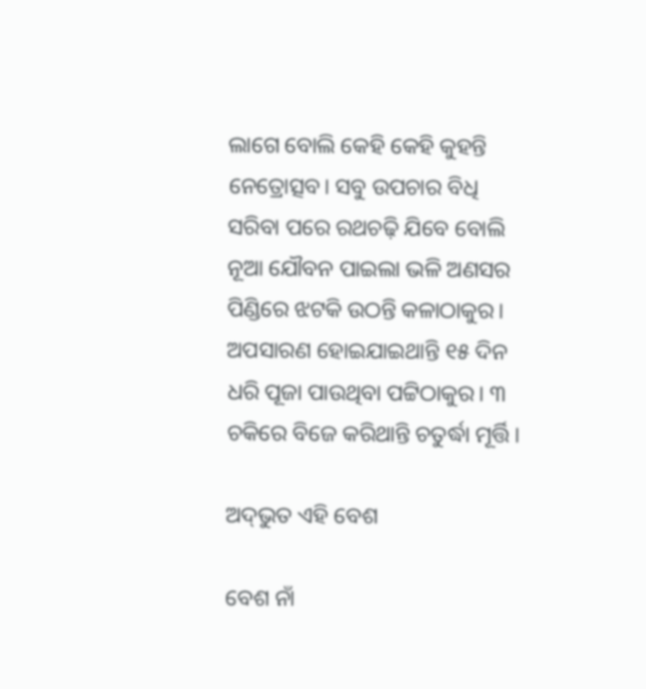ଲାଗେ ବୋଲି କେହି କେହି କୁହନ୍ତି ନେତ୍ରୋତ୍ସବ। ସବୁ ଉପଚାର ବିଧି ସରିବା ପରେ ରଥଚଢ଼ି ଯିବେ ବୋଲି ନୂଆ ଯୌବନ ପାଇଲା ଭଳି ଅଣସର ପିଣ୍ଡିରେ ଝଟକି ଉଠନ୍ତି କଳାଠାକୁର। ଅପସାରଣ ହୋଇଯାଇଥାନ୍ତି ୧୫ ଦିନ ଧରି ପୂଜା ପାଉଥିବା ପଟ୍ଟିଠାକୁର। ୩ ଚକିରେ ବିଜେ କରିଥାନ୍ତି ଚତୁର୍ଦ୍ଧା ମୂର୍ତ୍ତି।

ଅଦ୍‌ଭୁତ ଏହି ବେଶ

ବେଶ ନାଁ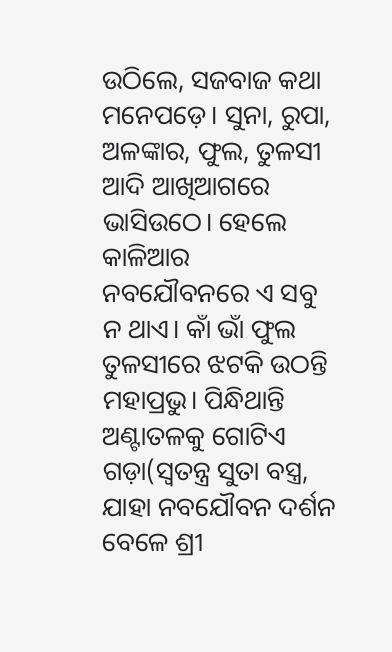ଉଠିଲେ, ସଜବାଜ କଥା ମନେପଡ଼େ। ସୁନା, ରୁପା, ଅଳଙ୍କାର, ଫୁଲ, ତୁଳସୀ ଆଦି ଆଖିଆଗରେ ଭାସିଉଠେ। ହେଲେ କାଳିଆର ନବଯୌବନରେ ଏ ସବୁ ନ ଥାଏ। କାଁ ଭାଁ ଫୁଲ ତୁଳସୀରେ ଝଟକି ଉଠନ୍ତି ମହାପ୍ରଭୁ। ପିନ୍ଧିଥାନ୍ତି ଅଣ୍ଟାତଳକୁ ଗୋଟିଏ ଗଡ଼ା(ସ୍ୱତନ୍ତ୍ର ସୁତା ବସ୍ତ୍ର, ଯାହା ନବଯୌବନ ଦର୍ଶନ ବେଳେ ଶ୍ରୀ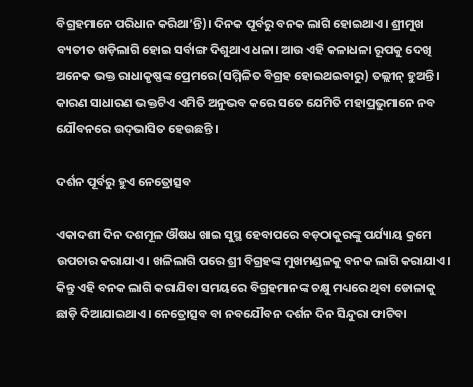ବିଗ୍ରହମାନେ ପରିଧାନ କରିଥା’ନ୍ତି)। ଦିନକ ପୂର୍ବରୁ ବନକ ଲାଗି ହୋଇଥାଏ। ଶ୍ରୀମୁଖ ବ୍ୟତୀତ ଖଡ଼ିଲାଗି ହୋଇ ସର୍ବାଙ୍ଗ ଦିଶୁଥାଏ ଧଳା। ଆଉ ଏହି କଳାଧଳା ରୂପକୁ ଦେଖି ଅନେକ ଭକ୍ତ ରାଧାକୃଷ୍ଣଙ୍କ ପ୍ରେମରେ(ସମ୍ମିଳିତ ବିଗ୍ରହ ହୋଇଥଇବାରୁ) ତଲ୍ଲୀନ୍‌ ହୁଅନ୍ତି। କାରଣ ସାଧାରଣ ଭକ୍ତଟିଏ ଏମିତି ଅନୁଭବ କରେ ସତେ ଯେମିତି ମହାପ୍ରଭୁମାନେ ନବ ଯୌବନରେ ଉଦ୍‌ଭାସିତ ହେଉଛନ୍ତି ।

ଦର୍ଶନ ପୂର୍ବରୁ ହୁଏ ନେତ୍ରୋତ୍ସବ

ଏକାଦଶୀ ଦିନ ଦଶମୂଳ ଔଷଧ ଖାଇ ସୁସ୍ଥ ହେବାପରେ ବଡ଼ଠାକୁରଙ୍କୁ ପର୍ଯ୍ୟାୟ କ୍ରମେ ଉପଚାର କରାଯାଏ। ଖଳିଲାଗି ପରେ ଶ୍ରୀ ବିଗ୍ରହଙ୍କ ମୁଖମଣ୍ଡଳକୁ ବନକ ଲାଗି କରାଯାଏ। କିନ୍ତୁ ଏହି ବନକ ଲାଗି କରାଯିବା ସମୟରେ ବିଗ୍ରହମାନଙ୍କ ଚକ୍ଷୁ ମଧ୍ୟରେ ଥିବା ଡୋଳାକୁ ଛାଡ଼ି ଦିଆଯାଇଥାଏ। ନେତ୍ରୋତ୍ସବ ବା ନବଯୌବନ ଦର୍ଶନ ଦିନ ସିନ୍ଦୁରା ଫାଟିବା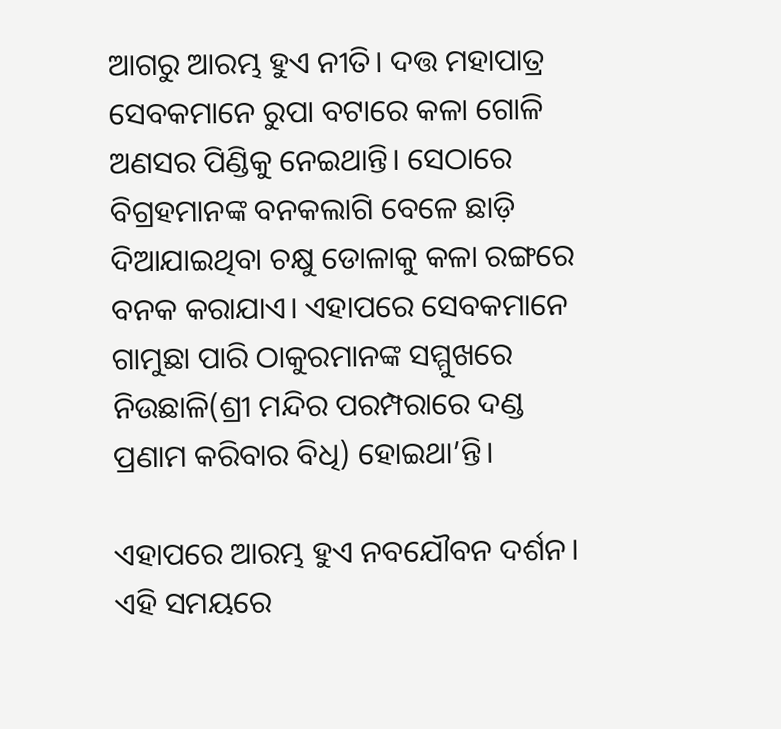ଆଗରୁ ଆରମ୍ଭ ହୁଏ ନୀତି। ଦତ୍ତ ମହାପାତ୍ର ସେବକମାନେ ରୁପା ବଟାରେ କଳା ଗୋଳି ଅଣସର ପିଣ୍ଡିକୁ ନେଇଥାନ୍ତି। ସେଠାରେ ବିଗ୍ରହମାନଙ୍କ ବନକଲାଗି ବେଳେ ଛାଡ଼ି ଦିଆଯାଇଥିବା ଚକ୍ଷୁ ଡୋଳାକୁ କଳା ରଙ୍ଗରେ ବନକ କରାଯାଏ। ଏହାପରେ ସେବକମାନେ ଗାମୁଛା ପାରି ଠାକୁରମାନଙ୍କ ସମ୍ମୁଖରେ ନିଉଛାଳି(ଶ୍ରୀ ମନ୍ଦିର ପରମ୍ପରାରେ ଦଣ୍ଡ ପ୍ରଣାମ କରିବାର ବିଧି) ହୋଇଥା’ନ୍ତି।

ଏହାପରେ ଆରମ୍ଭ ହୁଏ ନବଯୌବନ ଦର୍ଶନ।  ଏହି ସମୟରେ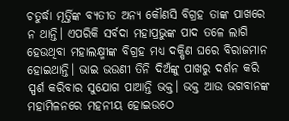ଚତୁର୍ଦ୍ଧା ମୂର୍ତ୍ତିଙ୍କ ବ୍ୟତୀତ ଅନ୍ୟ କୌଣସି ବିଗ୍ରହ ତାଙ୍କ ପାଖରେ ନ ଥାନ୍ତି। ଏପରିକି ସର୍ବଦା ମହାପ୍ରଭୁଙ୍କ ପାଦ ତଳେ ଲାଗି ହେଉଥିବା ମହାଲକ୍ଷ୍ମୀଙ୍କ ବିଗ୍ରହ ମଧ୍ୟ ଦକ୍ଷିଣ ଘରେ ବିରାଜମାନ ହୋଇଥାନ୍ତି। ଭାଇ ଭଉଣୀ ତିନି ଦିଅଁଙ୍କୁ ପାଖରୁ ଦର୍ଶନ କରି ସ୍ପର୍ଶ କରିବାର ସୁଯୋଗ ପାଆନ୍ତି ଭକ୍ତ। ଭକ୍ତ ଆଉ ଭଗବାନଙ୍କ ମହାମିଳନରେ ମହନୀୟ ହୋଇଉଠେ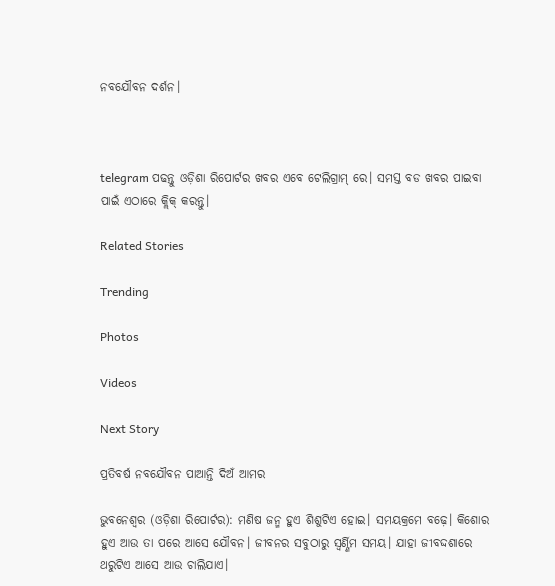ନବଯୌବନ ଦର୍ଶନ।



telegram ପଢନ୍ତୁ ଓଡ଼ିଶା ରିପୋର୍ଟର ଖବର ଏବେ ଟେଲିଗ୍ରାମ୍ ରେ। ସମସ୍ତ ବଡ ଖବର ପାଇବା ପାଇଁ ଏଠାରେ କ୍ଲିକ୍ କରନ୍ତୁ।

Related Stories

Trending

Photos

Videos

Next Story

ପ୍ରତିବର୍ଷ ନବଯୌବନ ପାଆନ୍ତି ଦିଅଁ ଆମର

ଭୁବନେଶ୍ୱର (ଓଡ଼ିଶା ରିପୋର୍ଟର): ମଣିଷ ଜନ୍ମ ହୁଏ ଶିଶୁଟିଏ ହୋଇ। ସମୟକ୍ରମେ ବଢ଼େ। କିଶୋର ହୁଏ ଆଉ ତା ପରେ ଆସେ ଯୌବନ। ଜୀବନର ସବୁଠାରୁ ସ୍ୱର୍ଣ୍ଣିମ ସମୟ। ଯାହା ଜୀବଦ୍ଦଶାରେ ଥରୁଟିଏ ଆସେ ଆଉ ଚାଲିଯାଏ।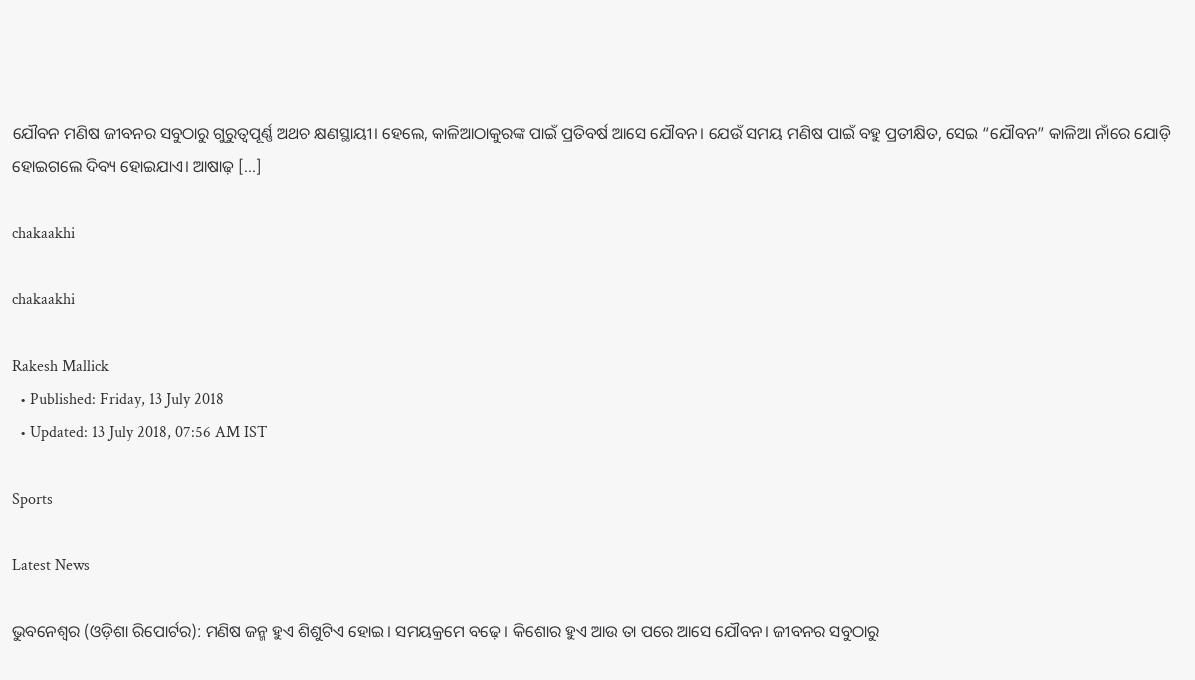ଯୌବନ ମଣିଷ ଜୀବନର ସବୁଠାରୁ ଗୁରୁତ୍ୱପୂର୍ଣ୍ଣ ଅଥଚ କ୍ଷଣସ୍ଥାୟୀ। ହେଲେ, କାଳିଆଠାକୁରଙ୍କ ପାଇଁ ପ୍ରତିବର୍ଷ ଆସେ ଯୌବନ। ଯେଉଁ ସମୟ ମଣିଷ ପାଇଁ ବହୁ ପ୍ରତୀକ୍ଷିତ, ସେଇ “ଯୌବନ” କାଳିଆ ନାଁରେ ଯୋଡ଼ି ହୋଇଗଲେ ଦିବ୍ୟ ହୋଇଯାଏ। ଆଷାଢ଼ […]

chakaakhi

chakaakhi

Rakesh Mallick
  • Published: Friday, 13 July 2018
  • Updated: 13 July 2018, 07:56 AM IST

Sports

Latest News

ଭୁବନେଶ୍ୱର (ଓଡ଼ିଶା ରିପୋର୍ଟର): ମଣିଷ ଜନ୍ମ ହୁଏ ଶିଶୁଟିଏ ହୋଇ। ସମୟକ୍ରମେ ବଢ଼େ। କିଶୋର ହୁଏ ଆଉ ତା ପରେ ଆସେ ଯୌବନ। ଜୀବନର ସବୁଠାରୁ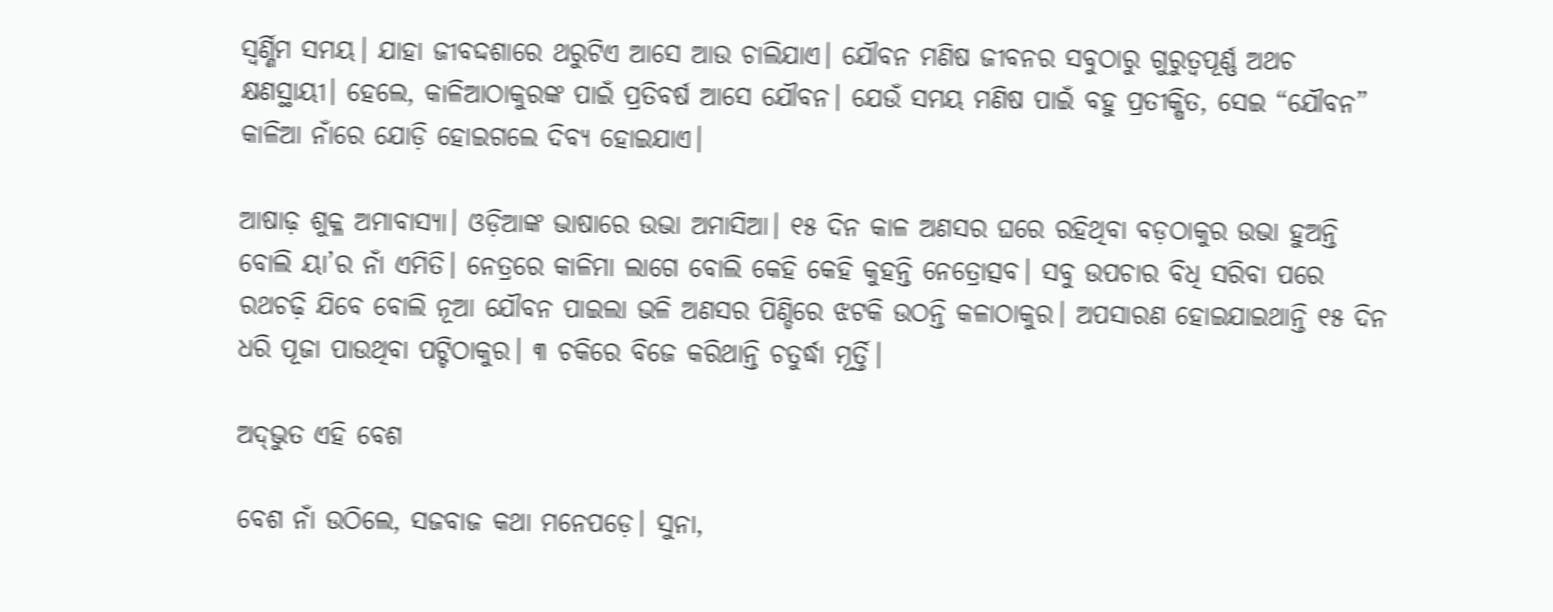ସ୍ୱର୍ଣ୍ଣିମ ସମୟ। ଯାହା ଜୀବଦ୍ଦଶାରେ ଥରୁଟିଏ ଆସେ ଆଉ ଚାଲିଯାଏ। ଯୌବନ ମଣିଷ ଜୀବନର ସବୁଠାରୁ ଗୁରୁତ୍ୱପୂର୍ଣ୍ଣ ଅଥଚ କ୍ଷଣସ୍ଥାୟୀ। ହେଲେ, କାଳିଆଠାକୁରଙ୍କ ପାଇଁ ପ୍ରତିବର୍ଷ ଆସେ ଯୌବନ। ଯେଉଁ ସମୟ ମଣିଷ ପାଇଁ ବହୁ ପ୍ରତୀକ୍ଷିତ, ସେଇ “ଯୌବନ” କାଳିଆ ନାଁରେ ଯୋଡ଼ି ହୋଇଗଲେ ଦିବ୍ୟ ହୋଇଯାଏ।

ଆଷାଢ଼ ଶୁକ୍ଳ ଅମାବାସ୍ୟା। ଓଡ଼ିଆଙ୍କ ଭାଷାରେ ଉଭା ଅମାସିଆ। ୧୫ ଦିନ କାଳ ଅଣସର ଘରେ ରହିଥିବା ବଡ଼ଠାକୁର ଉଭା ହୁଅନ୍ତି ବୋଲି ୟା’ର ନାଁ ଏମିତି। ନେତ୍ରରେ କାଳିମା ଲାଗେ ବୋଲି କେହି କେହି କୁହନ୍ତି ନେତ୍ରୋତ୍ସବ। ସବୁ ଉପଚାର ବିଧି ସରିବା ପରେ ରଥଚଢ଼ି ଯିବେ ବୋଲି ନୂଆ ଯୌବନ ପାଇଲା ଭଳି ଅଣସର ପିଣ୍ଡିରେ ଝଟକି ଉଠନ୍ତି କଳାଠାକୁର। ଅପସାରଣ ହୋଇଯାଇଥାନ୍ତି ୧୫ ଦିନ ଧରି ପୂଜା ପାଉଥିବା ପଟ୍ଟିଠାକୁର। ୩ ଚକିରେ ବିଜେ କରିଥାନ୍ତି ଚତୁର୍ଦ୍ଧା ମୂର୍ତ୍ତି।

ଅଦ୍‌ଭୁତ ଏହି ବେଶ

ବେଶ ନାଁ ଉଠିଲେ, ସଜବାଜ କଥା ମନେପଡ଼େ। ସୁନା,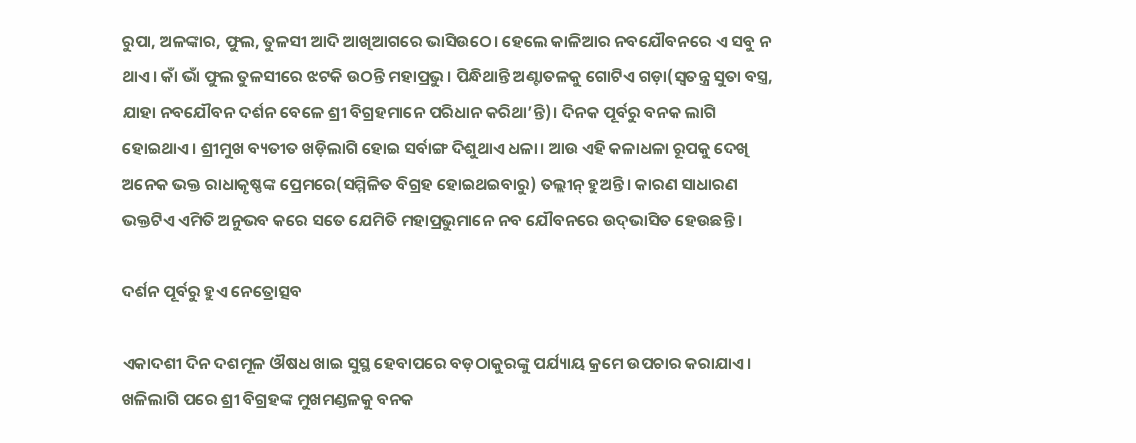ରୁପା, ଅଳଙ୍କାର, ଫୁଲ, ତୁଳସୀ ଆଦି ଆଖିଆଗରେ ଭାସିଉଠେ। ହେଲେ କାଳିଆର ନବଯୌବନରେ ଏ ସବୁ ନ ଥାଏ। କାଁ ଭାଁ ଫୁଲ ତୁଳସୀରେ ଝଟକି ଉଠନ୍ତି ମହାପ୍ରଭୁ। ପିନ୍ଧିଥାନ୍ତି ଅଣ୍ଟାତଳକୁ ଗୋଟିଏ ଗଡ଼ା(ସ୍ୱତନ୍ତ୍ର ସୁତା ବସ୍ତ୍ର, ଯାହା ନବଯୌବନ ଦର୍ଶନ ବେଳେ ଶ୍ରୀ ବିଗ୍ରହମାନେ ପରିଧାନ କରିଥା’ନ୍ତି)। ଦିନକ ପୂର୍ବରୁ ବନକ ଲାଗି ହୋଇଥାଏ। ଶ୍ରୀମୁଖ ବ୍ୟତୀତ ଖଡ଼ିଲାଗି ହୋଇ ସର୍ବାଙ୍ଗ ଦିଶୁଥାଏ ଧଳା। ଆଉ ଏହି କଳାଧଳା ରୂପକୁ ଦେଖି ଅନେକ ଭକ୍ତ ରାଧାକୃଷ୍ଣଙ୍କ ପ୍ରେମରେ(ସମ୍ମିଳିତ ବିଗ୍ରହ ହୋଇଥଇବାରୁ) ତଲ୍ଲୀନ୍‌ ହୁଅନ୍ତି। କାରଣ ସାଧାରଣ ଭକ୍ତଟିଏ ଏମିତି ଅନୁଭବ କରେ ସତେ ଯେମିତି ମହାପ୍ରଭୁମାନେ ନବ ଯୌବନରେ ଉଦ୍‌ଭାସିତ ହେଉଛନ୍ତି ।

ଦର୍ଶନ ପୂର୍ବରୁ ହୁଏ ନେତ୍ରୋତ୍ସବ

ଏକାଦଶୀ ଦିନ ଦଶମୂଳ ଔଷଧ ଖାଇ ସୁସ୍ଥ ହେବାପରେ ବଡ଼ଠାକୁରଙ୍କୁ ପର୍ଯ୍ୟାୟ କ୍ରମେ ଉପଚାର କରାଯାଏ। ଖଳିଲାଗି ପରେ ଶ୍ରୀ ବିଗ୍ରହଙ୍କ ମୁଖମଣ୍ଡଳକୁ ବନକ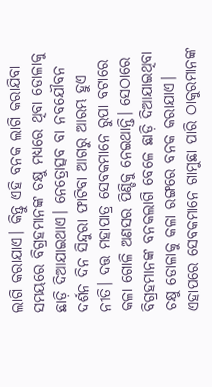ଲାଗି କରାଯାଏ। କିନ୍ତୁ ଏହି ବନକ ଲାଗି କରାଯିବା ସମୟରେ ବିଗ୍ରହମାନଙ୍କ ଚକ୍ଷୁ ମଧ୍ୟରେ ଥିବା ଡୋଳାକୁ ଛାଡ଼ି ଦିଆଯାଇଥାଏ। ନେତ୍ରୋତ୍ସବ ବା ନବଯୌବନ ଦର୍ଶନ ଦିନ ସିନ୍ଦୁରା ଫାଟିବା ଆଗରୁ ଆରମ୍ଭ ହୁଏ ନୀତି। ଦତ୍ତ ମହାପାତ୍ର ସେବକମାନେ ରୁପା ବଟାରେ କଳା ଗୋଳି ଅଣସର ପିଣ୍ଡିକୁ ନେଇଥାନ୍ତି। ସେଠାରେ ବିଗ୍ରହମାନଙ୍କ ବନକଲାଗି ବେଳେ ଛାଡ଼ି ଦିଆଯାଇଥିବା ଚକ୍ଷୁ ଡୋଳାକୁ କଳା ରଙ୍ଗରେ ବନକ କରାଯାଏ। ଏହାପରେ ସେବକମାନେ ଗାମୁଛା ପାରି ଠାକୁରମାନଙ୍କ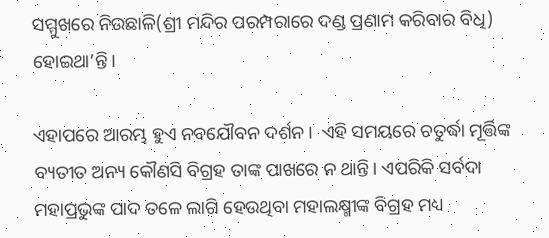ସମ୍ମୁଖରେ ନିଉଛାଳି(ଶ୍ରୀ ମନ୍ଦିର ପରମ୍ପରାରେ ଦଣ୍ଡ ପ୍ରଣାମ କରିବାର ବିଧି) ହୋଇଥା’ନ୍ତି।

ଏହାପରେ ଆରମ୍ଭ ହୁଏ ନବଯୌବନ ଦର୍ଶନ।  ଏହି ସମୟରେ ଚତୁର୍ଦ୍ଧା ମୂର୍ତ୍ତିଙ୍କ ବ୍ୟତୀତ ଅନ୍ୟ କୌଣସି ବିଗ୍ରହ ତାଙ୍କ ପାଖରେ ନ ଥାନ୍ତି। ଏପରିକି ସର୍ବଦା ମହାପ୍ରଭୁଙ୍କ ପାଦ ତଳେ ଲାଗି ହେଉଥିବା ମହାଲକ୍ଷ୍ମୀଙ୍କ ବିଗ୍ରହ ମଧ୍ୟ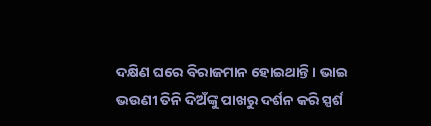ଦକ୍ଷିଣ ଘରେ ବିରାଜମାନ ହୋଇଥାନ୍ତି। ଭାଇ ଭଉଣୀ ତିନି ଦିଅଁଙ୍କୁ ପାଖରୁ ଦର୍ଶନ କରି ସ୍ପର୍ଶ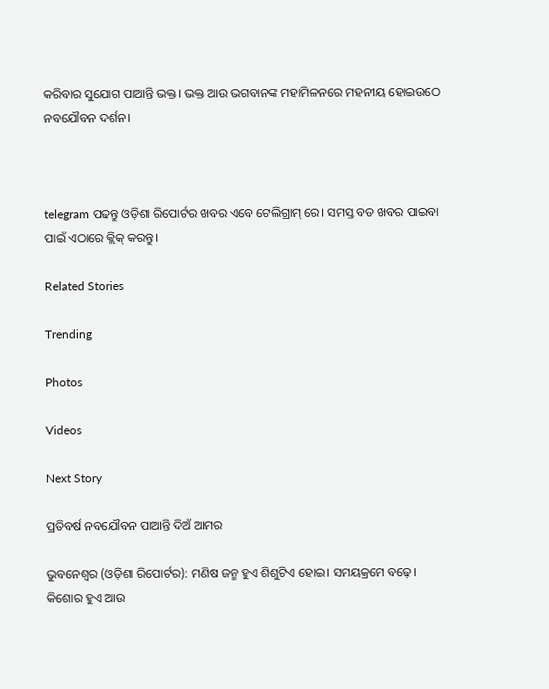କରିବାର ସୁଯୋଗ ପାଆନ୍ତି ଭକ୍ତ। ଭକ୍ତ ଆଉ ଭଗବାନଙ୍କ ମହାମିଳନରେ ମହନୀୟ ହୋଇଉଠେ ନବଯୌବନ ଦର୍ଶନ।



telegram ପଢନ୍ତୁ ଓଡ଼ିଶା ରିପୋର୍ଟର ଖବର ଏବେ ଟେଲିଗ୍ରାମ୍ ରେ। ସମସ୍ତ ବଡ ଖବର ପାଇବା ପାଇଁ ଏଠାରେ କ୍ଲିକ୍ କରନ୍ତୁ।

Related Stories

Trending

Photos

Videos

Next Story

ପ୍ରତିବର୍ଷ ନବଯୌବନ ପାଆନ୍ତି ଦିଅଁ ଆମର

ଭୁବନେଶ୍ୱର (ଓଡ଼ିଶା ରିପୋର୍ଟର): ମଣିଷ ଜନ୍ମ ହୁଏ ଶିଶୁଟିଏ ହୋଇ। ସମୟକ୍ରମେ ବଢ଼େ। କିଶୋର ହୁଏ ଆଉ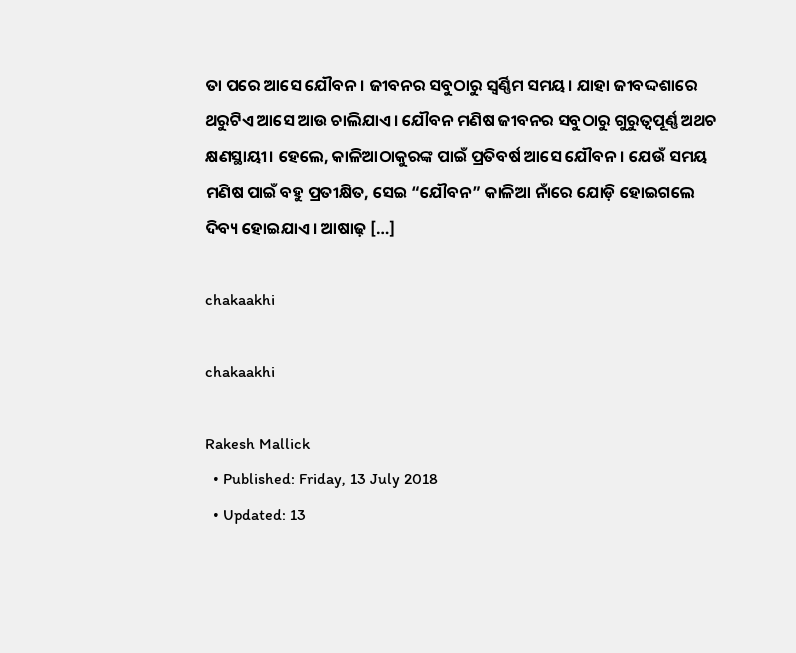ତା ପରେ ଆସେ ଯୌବନ। ଜୀବନର ସବୁଠାରୁ ସ୍ୱର୍ଣ୍ଣିମ ସମୟ। ଯାହା ଜୀବଦ୍ଦଶାରେ ଥରୁଟିଏ ଆସେ ଆଉ ଚାଲିଯାଏ। ଯୌବନ ମଣିଷ ଜୀବନର ସବୁଠାରୁ ଗୁରୁତ୍ୱପୂର୍ଣ୍ଣ ଅଥଚ କ୍ଷଣସ୍ଥାୟୀ। ହେଲେ, କାଳିଆଠାକୁରଙ୍କ ପାଇଁ ପ୍ରତିବର୍ଷ ଆସେ ଯୌବନ। ଯେଉଁ ସମୟ ମଣିଷ ପାଇଁ ବହୁ ପ୍ରତୀକ୍ଷିତ, ସେଇ “ଯୌବନ” କାଳିଆ ନାଁରେ ଯୋଡ଼ି ହୋଇଗଲେ ଦିବ୍ୟ ହୋଇଯାଏ। ଆଷାଢ଼ […]

chakaakhi

chakaakhi

Rakesh Mallick
  • Published: Friday, 13 July 2018
  • Updated: 13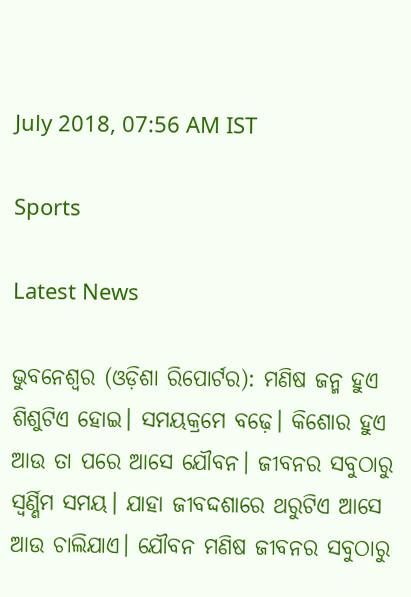July 2018, 07:56 AM IST

Sports

Latest News

ଭୁବନେଶ୍ୱର (ଓଡ଼ିଶା ରିପୋର୍ଟର): ମଣିଷ ଜନ୍ମ ହୁଏ ଶିଶୁଟିଏ ହୋଇ। ସମୟକ୍ରମେ ବଢ଼େ। କିଶୋର ହୁଏ ଆଉ ତା ପରେ ଆସେ ଯୌବନ। ଜୀବନର ସବୁଠାରୁ ସ୍ୱର୍ଣ୍ଣିମ ସମୟ। ଯାହା ଜୀବଦ୍ଦଶାରେ ଥରୁଟିଏ ଆସେ ଆଉ ଚାଲିଯାଏ। ଯୌବନ ମଣିଷ ଜୀବନର ସବୁଠାରୁ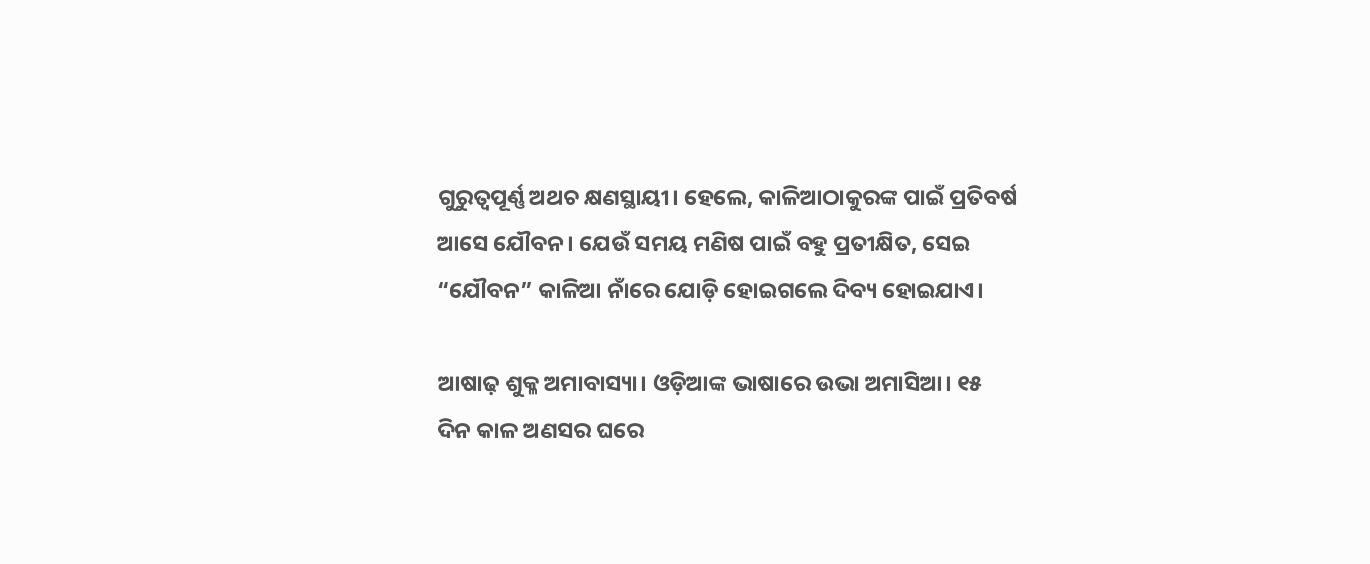ଗୁରୁତ୍ୱପୂର୍ଣ୍ଣ ଅଥଚ କ୍ଷଣସ୍ଥାୟୀ। ହେଲେ, କାଳିଆଠାକୁରଙ୍କ ପାଇଁ ପ୍ରତିବର୍ଷ ଆସେ ଯୌବନ। ଯେଉଁ ସମୟ ମଣିଷ ପାଇଁ ବହୁ ପ୍ରତୀକ୍ଷିତ, ସେଇ “ଯୌବନ” କାଳିଆ ନାଁରେ ଯୋଡ଼ି ହୋଇଗଲେ ଦିବ୍ୟ ହୋଇଯାଏ।

ଆଷାଢ଼ ଶୁକ୍ଳ ଅମାବାସ୍ୟା। ଓଡ଼ିଆଙ୍କ ଭାଷାରେ ଉଭା ଅମାସିଆ। ୧୫ ଦିନ କାଳ ଅଣସର ଘରେ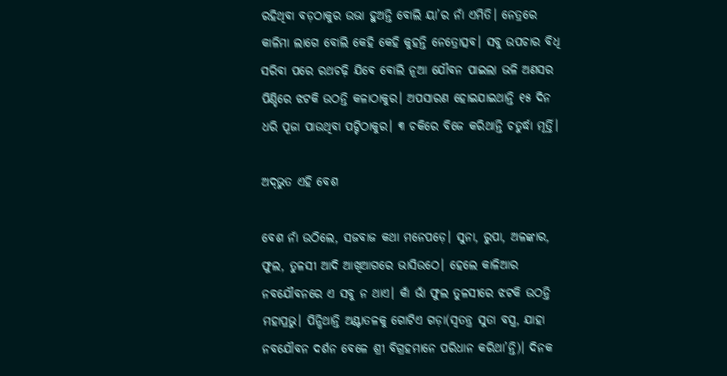ରହିଥିବା ବଡ଼ଠାକୁର ଉଭା ହୁଅନ୍ତି ବୋଲି ୟା’ର ନାଁ ଏମିତି। ନେତ୍ରରେ କାଳିମା ଲାଗେ ବୋଲି କେହି କେହି କୁହନ୍ତି ନେତ୍ରୋତ୍ସବ। ସବୁ ଉପଚାର ବିଧି ସରିବା ପରେ ରଥଚଢ଼ି ଯିବେ ବୋଲି ନୂଆ ଯୌବନ ପାଇଲା ଭଳି ଅଣସର ପିଣ୍ଡିରେ ଝଟକି ଉଠନ୍ତି କଳାଠାକୁର। ଅପସାରଣ ହୋଇଯାଇଥାନ୍ତି ୧୫ ଦିନ ଧରି ପୂଜା ପାଉଥିବା ପଟ୍ଟିଠାକୁର। ୩ ଚକିରେ ବିଜେ କରିଥାନ୍ତି ଚତୁର୍ଦ୍ଧା ମୂର୍ତ୍ତି।

ଅଦ୍‌ଭୁତ ଏହି ବେଶ

ବେଶ ନାଁ ଉଠିଲେ, ସଜବାଜ କଥା ମନେପଡ଼େ। ସୁନା, ରୁପା, ଅଳଙ୍କାର, ଫୁଲ, ତୁଳସୀ ଆଦି ଆଖିଆଗରେ ଭାସିଉଠେ। ହେଲେ କାଳିଆର ନବଯୌବନରେ ଏ ସବୁ ନ ଥାଏ। କାଁ ଭାଁ ଫୁଲ ତୁଳସୀରେ ଝଟକି ଉଠନ୍ତି ମହାପ୍ରଭୁ। ପିନ୍ଧିଥାନ୍ତି ଅଣ୍ଟାତଳକୁ ଗୋଟିଏ ଗଡ଼ା(ସ୍ୱତନ୍ତ୍ର ସୁତା ବସ୍ତ୍ର, ଯାହା ନବଯୌବନ ଦର୍ଶନ ବେଳେ ଶ୍ରୀ ବିଗ୍ରହମାନେ ପରିଧାନ କରିଥା’ନ୍ତି)। ଦିନକ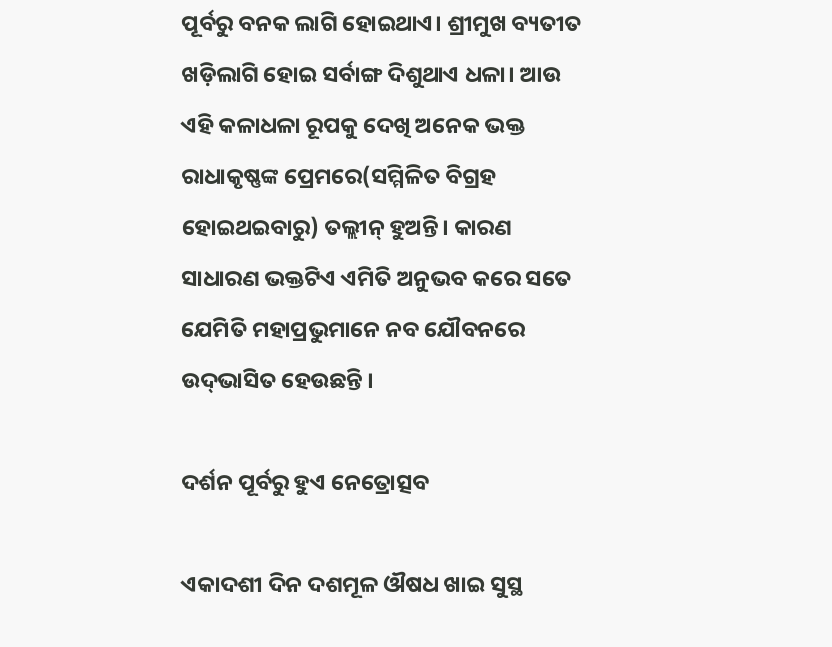ପୂର୍ବରୁ ବନକ ଲାଗି ହୋଇଥାଏ। ଶ୍ରୀମୁଖ ବ୍ୟତୀତ ଖଡ଼ିଲାଗି ହୋଇ ସର୍ବାଙ୍ଗ ଦିଶୁଥାଏ ଧଳା। ଆଉ ଏହି କଳାଧଳା ରୂପକୁ ଦେଖି ଅନେକ ଭକ୍ତ ରାଧାକୃଷ୍ଣଙ୍କ ପ୍ରେମରେ(ସମ୍ମିଳିତ ବିଗ୍ରହ ହୋଇଥଇବାରୁ) ତଲ୍ଲୀନ୍‌ ହୁଅନ୍ତି। କାରଣ ସାଧାରଣ ଭକ୍ତଟିଏ ଏମିତି ଅନୁଭବ କରେ ସତେ ଯେମିତି ମହାପ୍ରଭୁମାନେ ନବ ଯୌବନରେ ଉଦ୍‌ଭାସିତ ହେଉଛନ୍ତି ।

ଦର୍ଶନ ପୂର୍ବରୁ ହୁଏ ନେତ୍ରୋତ୍ସବ

ଏକାଦଶୀ ଦିନ ଦଶମୂଳ ଔଷଧ ଖାଇ ସୁସ୍ଥ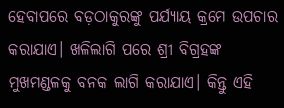ହେବାପରେ ବଡ଼ଠାକୁରଙ୍କୁ ପର୍ଯ୍ୟାୟ କ୍ରମେ ଉପଚାର କରାଯାଏ। ଖଳିଲାଗି ପରେ ଶ୍ରୀ ବିଗ୍ରହଙ୍କ ମୁଖମଣ୍ଡଳକୁ ବନକ ଲାଗି କରାଯାଏ। କିନ୍ତୁ ଏହି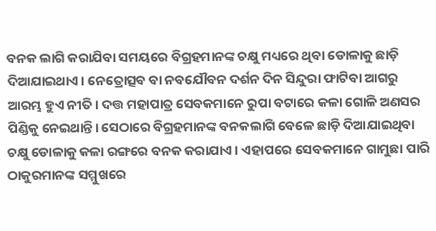ବନକ ଲାଗି କରାଯିବା ସମୟରେ ବିଗ୍ରହମାନଙ୍କ ଚକ୍ଷୁ ମଧ୍ୟରେ ଥିବା ଡୋଳାକୁ ଛାଡ଼ି ଦିଆଯାଇଥାଏ। ନେତ୍ରୋତ୍ସବ ବା ନବଯୌବନ ଦର୍ଶନ ଦିନ ସିନ୍ଦୁରା ଫାଟିବା ଆଗରୁ ଆରମ୍ଭ ହୁଏ ନୀତି। ଦତ୍ତ ମହାପାତ୍ର ସେବକମାନେ ରୁପା ବଟାରେ କଳା ଗୋଳି ଅଣସର ପିଣ୍ଡିକୁ ନେଇଥାନ୍ତି। ସେଠାରେ ବିଗ୍ରହମାନଙ୍କ ବନକଲାଗି ବେଳେ ଛାଡ଼ି ଦିଆଯାଇଥିବା ଚକ୍ଷୁ ଡୋଳାକୁ କଳା ରଙ୍ଗରେ ବନକ କରାଯାଏ। ଏହାପରେ ସେବକମାନେ ଗାମୁଛା ପାରି ଠାକୁରମାନଙ୍କ ସମ୍ମୁଖରେ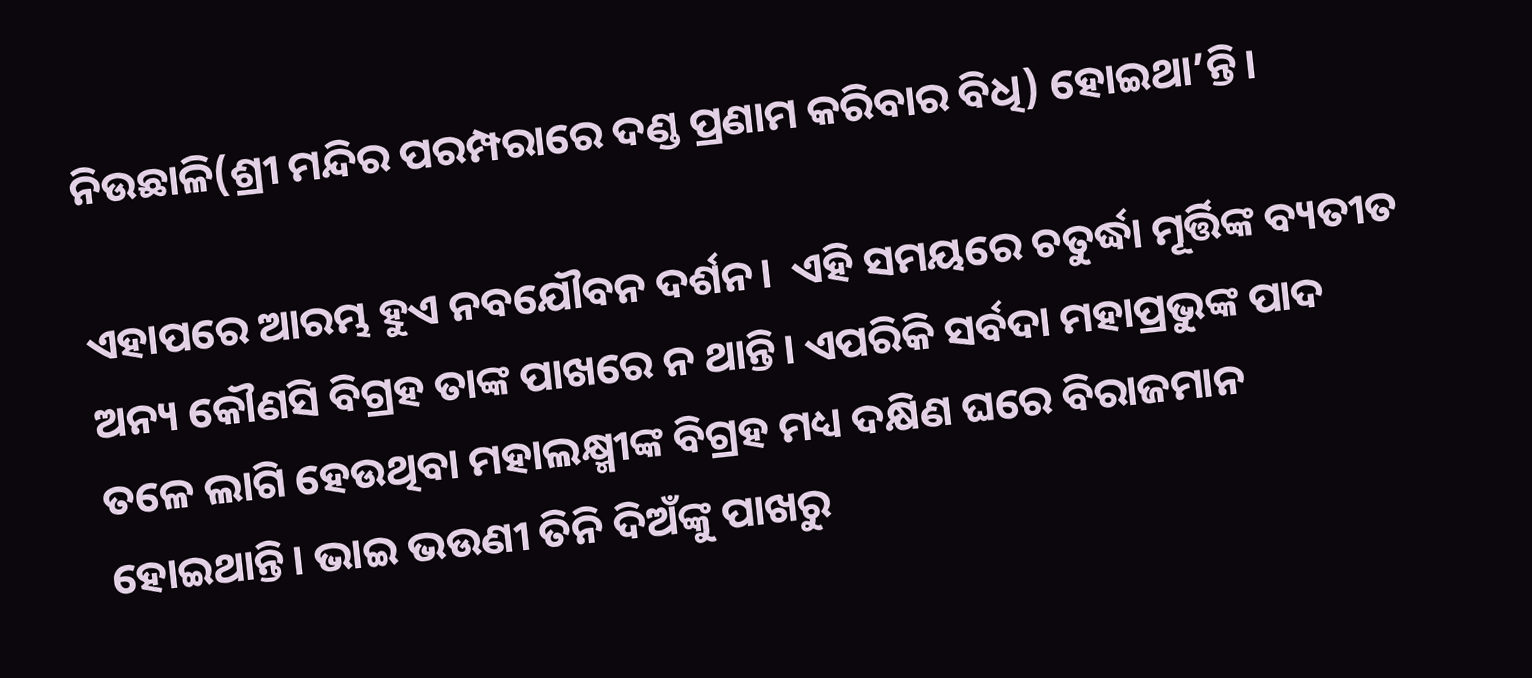ନିଉଛାଳି(ଶ୍ରୀ ମନ୍ଦିର ପରମ୍ପରାରେ ଦଣ୍ଡ ପ୍ରଣାମ କରିବାର ବିଧି) ହୋଇଥା’ନ୍ତି।

ଏହାପରେ ଆରମ୍ଭ ହୁଏ ନବଯୌବନ ଦର୍ଶନ।  ଏହି ସମୟରେ ଚତୁର୍ଦ୍ଧା ମୂର୍ତ୍ତିଙ୍କ ବ୍ୟତୀତ ଅନ୍ୟ କୌଣସି ବିଗ୍ରହ ତାଙ୍କ ପାଖରେ ନ ଥାନ୍ତି। ଏପରିକି ସର୍ବଦା ମହାପ୍ରଭୁଙ୍କ ପାଦ ତଳେ ଲାଗି ହେଉଥିବା ମହାଲକ୍ଷ୍ମୀଙ୍କ ବିଗ୍ରହ ମଧ୍ୟ ଦକ୍ଷିଣ ଘରେ ବିରାଜମାନ ହୋଇଥାନ୍ତି। ଭାଇ ଭଉଣୀ ତିନି ଦିଅଁଙ୍କୁ ପାଖରୁ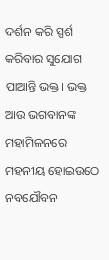ଦର୍ଶନ କରି ସ୍ପର୍ଶ କରିବାର ସୁଯୋଗ ପାଆନ୍ତି ଭକ୍ତ। ଭକ୍ତ ଆଉ ଭଗବାନଙ୍କ ମହାମିଳନରେ ମହନୀୟ ହୋଇଉଠେ ନବଯୌବନ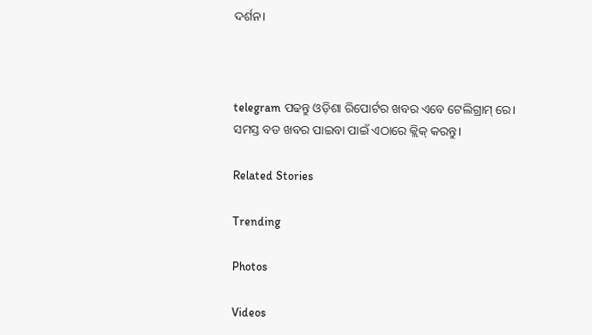ଦର୍ଶନ।



telegram ପଢନ୍ତୁ ଓଡ଼ିଶା ରିପୋର୍ଟର ଖବର ଏବେ ଟେଲିଗ୍ରାମ୍ ରେ। ସମସ୍ତ ବଡ ଖବର ପାଇବା ପାଇଁ ଏଠାରେ କ୍ଲିକ୍ କରନ୍ତୁ।

Related Stories

Trending

Photos

Videos